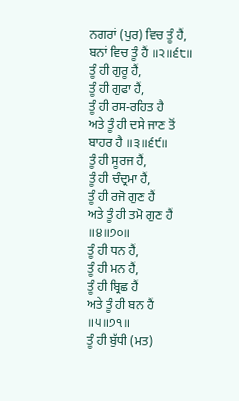ਨਗਰਾਂ (ਪੁਰ) ਵਿਚ ਤੂੰ ਹੈਂ,
ਬਨਾਂ ਵਿਚ ਤੂੰ ਹੈਂ ॥੨॥੬੮॥
ਤੂੰ ਹੀ ਗੁਰੂ ਹੈਂ,
ਤੂੰ ਹੀ ਗੁਫਾ ਹੈਂ,
ਤੂੰ ਹੀ ਰਸ-ਰਹਿਤ ਹੈ
ਅਤੇ ਤੂੰ ਹੀ ਦਸੇ ਜਾਣ ਤੋਂ ਬਾਹਰ ਹੈ ॥੩॥੬੯॥
ਤੂੰ ਹੀ ਸੂਰਜ ਹੈਂ,
ਤੂੰ ਹੀ ਚੰਦ੍ਰਮਾ ਹੈਂ,
ਤੂੰ ਹੀ ਰਜੋ ਗੁਣ ਹੈਂ
ਅਤੇ ਤੂੰ ਹੀ ਤਮੋ ਗੁਣ ਹੈਂ ॥੪॥੭੦॥
ਤੂੰ ਹੀ ਧਨ ਹੈਂ,
ਤੂੰ ਹੀ ਮਨ ਹੈਂ,
ਤੂੰ ਹੀ ਬ੍ਰਿਛ ਹੈਂ
ਅਤੇ ਤੂੰ ਹੀ ਬਨ ਹੈਂ ॥੫॥੭੧॥
ਤੂੰ ਹੀ ਬੁੱਧੀ (ਮਤ)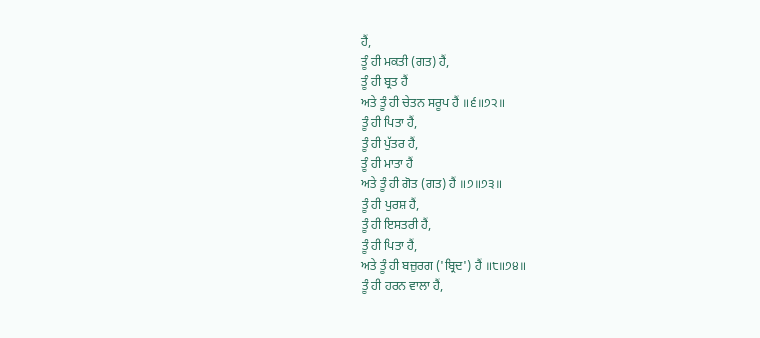ਹੈਂ,
ਤੂੰ ਹੀ ਮਕਤੀ (ਗਤ) ਹੈਂ,
ਤੂੰ ਹੀ ਬ੍ਰਤ ਹੈਂ
ਅਤੇ ਤੂੰ ਹੀ ਚੇਤਨ ਸਰੂਪ ਹੈਂ ॥੬॥੭੨॥
ਤੂੰ ਹੀ ਪਿਤਾ ਹੈਂ,
ਤੂੰ ਹੀ ਪੁੱਤਰ ਹੈਂ,
ਤੂੰ ਹੀ ਮਾਤਾ ਹੈਂ
ਅਤੇ ਤੂੰ ਹੀ ਗੋਤ (ਗਤ) ਹੈਂ ॥੭॥੭੩॥
ਤੂੰ ਹੀ ਪੁਰਸ਼ ਹੈਂ,
ਤੂੰ ਹੀ ਇਸਤਰੀ ਹੈਂ,
ਤੂੰ ਹੀ ਪਿਤਾ ਹੈਂ,
ਅਤੇ ਤੂੰ ਹੀ ਬਜ਼ੁਰਗ ('ਬ੍ਰਿਦ') ਹੈਂ ॥੮॥੭੪॥
ਤੂੰ ਹੀ ਹਰਨ ਵਾਲਾ ਹੈਂ,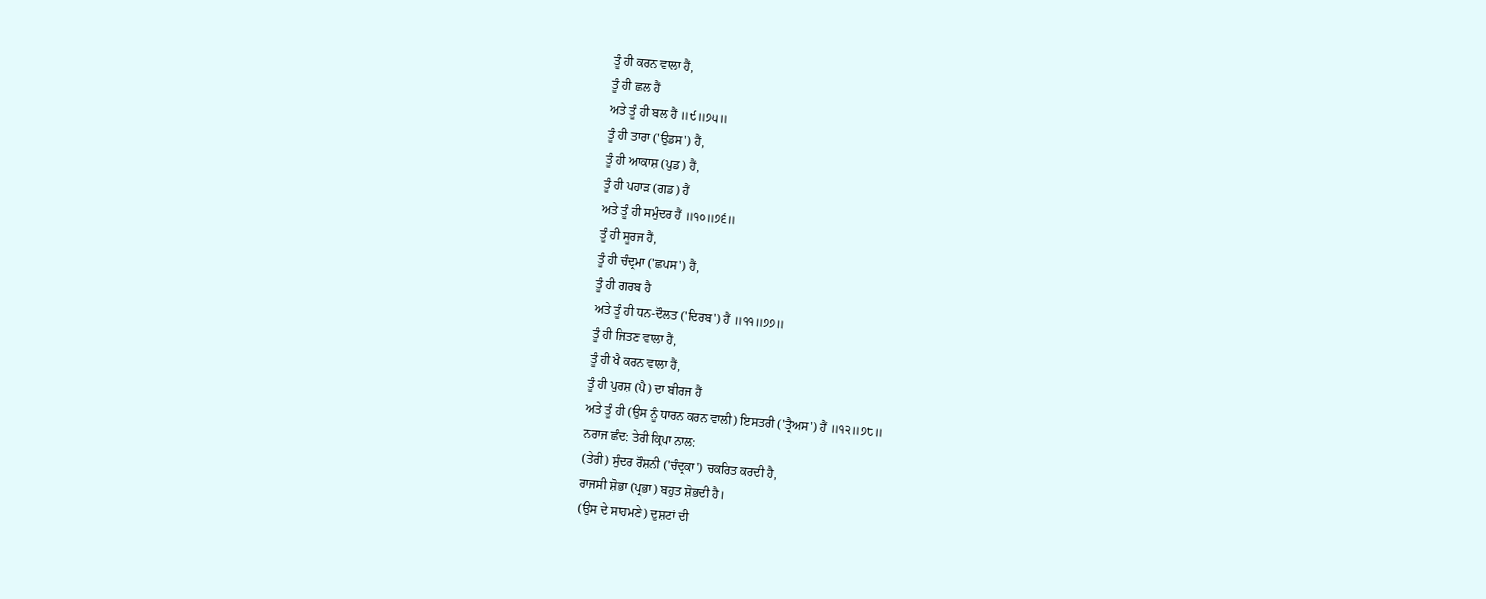ਤੂੰ ਹੀ ਕਰਨ ਵਾਲਾ ਹੈਂ,
ਤੂੰ ਹੀ ਛਲ ਹੈਂ
ਅਤੇ ਤੂੰ ਹੀ ਬਲ ਹੈਂ ॥੯॥੭੫॥
ਤੂੰ ਹੀ ਤਾਰਾ ('ਉਡਸ') ਹੈਂ,
ਤੂੰ ਹੀ ਆਕਾਸ਼ (ਪੁਡ) ਹੈਂ,
ਤੂੰ ਹੀ ਪਹਾੜ (ਗਡ) ਹੈਂ
ਅਤੇ ਤੂੰ ਹੀ ਸਮੁੰਦਰ ਹੈਂ ॥੧੦॥੭੬॥
ਤੂੰ ਹੀ ਸੂਰਜ ਹੈਂ,
ਤੂੰ ਹੀ ਚੰਦ੍ਰਮਾ ('ਛਪਸ') ਹੈਂ,
ਤੂੰ ਹੀ ਗਰਬ ਹੈ
ਅਤੇ ਤੂੰ ਹੀ ਧਨ-ਦੌਲਤ ('ਦਿਰਬ') ਹੈਂ ॥੧੧॥੭੭॥
ਤੂੰ ਹੀ ਜਿਤਣ ਵਾਲਾ ਹੈਂ,
ਤੂੰ ਹੀ ਖੈ ਕਰਨ ਵਾਲਾ ਹੈਂ,
ਤੂੰ ਹੀ ਪੁਰਸ਼ (ਪੈ) ਦਾ ਬੀਰਜ ਹੈਂ
ਅਤੇ ਤੂੰ ਹੀ (ਉਸ ਨੂੰ ਧਾਰਨ ਕਰਨ ਵਾਲੀ) ਇਸਤਰੀ ('ਤ੍ਰੈਅਸ') ਹੈਂ ॥੧੨॥੭੮॥
ਨਰਾਜ ਛੰਦ: ਤੇਰੀ ਕ੍ਰਿਪਾ ਨਾਲ:
(ਤੇਰੀ) ਸੁੰਦਰ ਰੌਸ਼ਨੀ ('ਚੰਦ੍ਰਕਾ') ਚਕਰਿਤ ਕਰਦੀ ਹੈ,
ਰਾਜਸੀ ਸ਼ੋਭਾ (ਪ੍ਰਭਾ) ਬਹੁਤ ਸ਼ੋਭਦੀ ਹੈ।
(ਉਸ ਦੇ ਸਾਹਮਣੇ) ਦੁਸ਼ਟਾਂ ਦੀ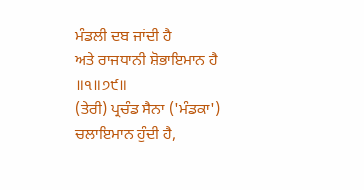ਮੰਡਲੀ ਦਬ ਜਾਂਦੀ ਹੈ
ਅਤੇ ਰਾਜਧਾਨੀ ਸ਼ੋਭਾਇਮਾਨ ਹੈ ॥੧॥੭੯॥
(ਤੇਰੀ) ਪ੍ਰਚੰਡ ਸੈਨਾ ('ਮੰਡਕਾ') ਚਲਾਇਮਾਨ ਹੁੰਦੀ ਹੈ,